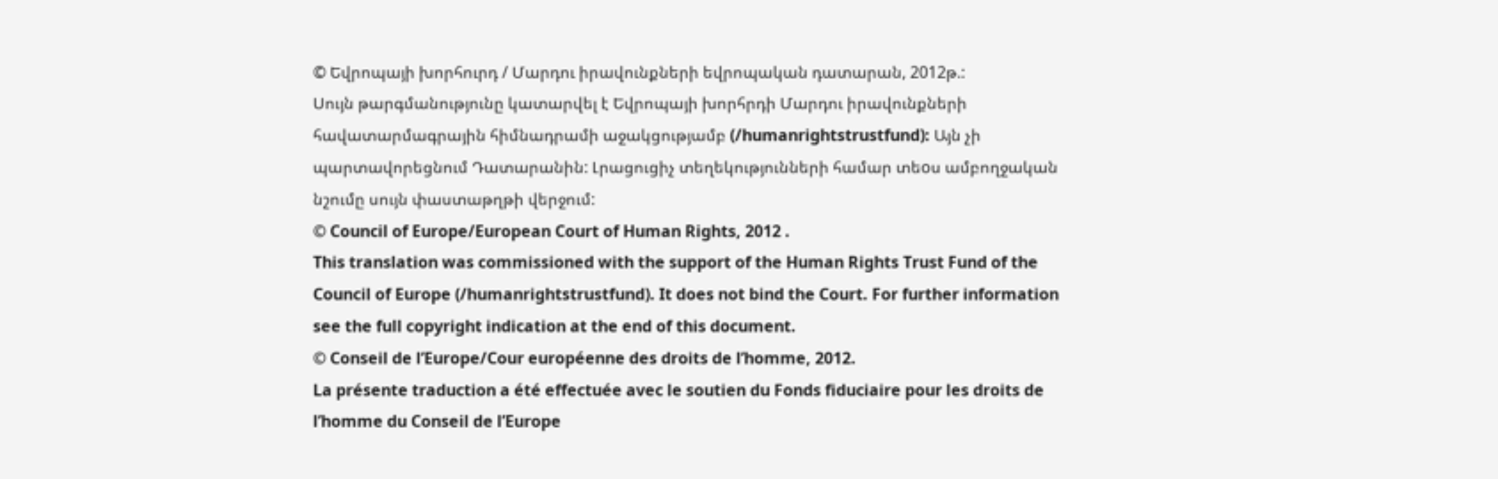© Եվրոպայի խորհուրդ / Մարդու իրավունքների եվրոպական դատարան, 2012թ.:
Սույն թարգմանությունը կատարվել է Եվրոպայի խորհրդի Մարդու իրավունքների հավատարմագրային հիմնադրամի աջակցությամբ (/humanrightstrustfund): Այն չի պարտավորեցնում Դատարանին: Լրացուցիչ տեղեկությունների համար տեoս ամբողջական նշումը սույն փաստաթղթի վերջում:
© Council of Europe/European Court of Human Rights, 2012 .
This translation was commissioned with the support of the Human Rights Trust Fund of the Council of Europe (/humanrightstrustfund). It does not bind the Court. For further information see the full copyright indication at the end of this document.
© Conseil de l’Europe/Cour européenne des droits de l’homme, 2012.
La présente traduction a été effectuée avec le soutien du Fonds fiduciaire pour les droits de l’homme du Conseil de l’Europe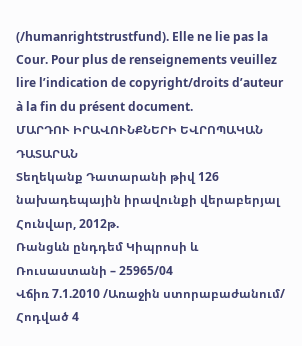(/humanrightstrustfund). Elle ne lie pas la Cour. Pour plus de renseignements veuillez lire l’indication de copyright/droits d’auteur à la fin du présent document.
ՄԱՐԴՈՒ ԻՐԱՎՈՒՆՔՆԵՐԻ ԵՎՐՈՊԱԿԱՆ ԴԱՏԱՐԱՆ
Տեղեկանք Դատարանի թիվ 126 նախադեպային իրավունքի վերաբերյալ
Հունվար, 2012թ.
Ռանցևն ընդդեմ Կիպրոսի և Ռուսաստանի – 25965/04
Վճիռ 7.1.2010 /Առաջին ստորաբաժանում/
Հոդված 4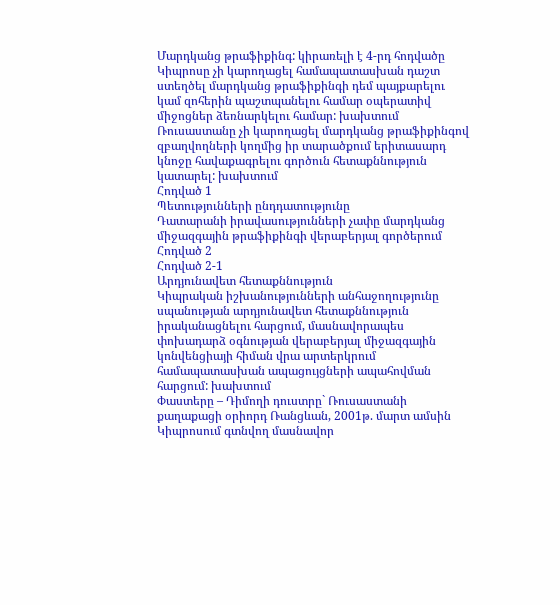Մարդկանց թրաֆիքինգ: կիրառելի է 4-րդ հոդվածը
Կիպրոսը չի կարողացել համապատասխան դաշտ ստեղծել մարդկանց թրաֆիքինգի դեմ պայքարելու կամ զոհերին պաշտպանելու համար օպերատիվ միջոցներ ձեռնարկելու համար: խախտում
Ռուսաստանը չի կարողացել մարդկանց թրաֆիքինգով զբաղվողների կողմից իր տարածքում երիտասարդ կնոջը հավաքագրելու գործուն հետաքննություն կատարել: խախտում
Հոդված 1
Պետությունների ընդդատությունը
Դատարանի իրավասությունների չափը մարդկանց միջազգային թրաֆիքինգի վերաբերյալ գործերում
Հոդված 2
Հոդված 2-1
Արդյունավետ հետաքննություն
Կիպրական իշխանությունների անհաջողությունը սպանության արդյունավետ հետաքննություն իրականացնելու հարցում, մասնավորապես փոխադարձ օգնության վերաբերյալ միջազգային կոնվենցիայի հիման վրա արտերկրում համապատասխան ապացույցների ապահովման հարցում: խախտում
Փաստերը – Դիմողի դուստրը` Ռուսաստանի քաղաքացի օրիորդ Ռանցևան, 2001թ. մարտ ամսին Կիպրոսում գտնվող մասնավոր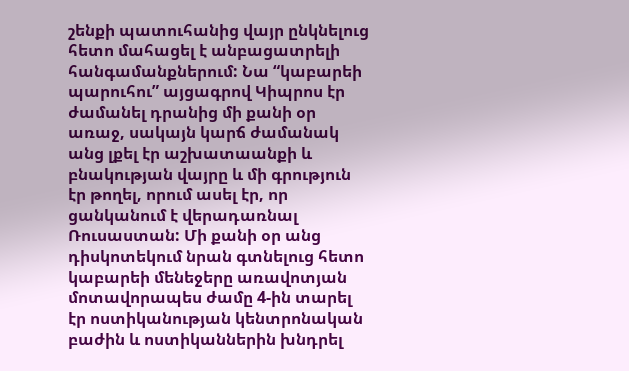շենքի պատուհանից վայր ընկնելուց հետո մահացել է անբացատրելի հանգամանքներում: Նա “կաբարեի պարուհու” այցագրով Կիպրոս էր ժամանել դրանից մի քանի օր առաջ, սակայն կարճ ժամանակ անց լքել էր աշխատաանքի և բնակության վայրը և մի գրություն էր թողել, որում ասել էր, որ ցանկանում է վերադառնալ Ռուսաստան: Մի քանի օր անց դիսկոտեկում նրան գտնելուց հետո կաբարեի մենեջերը առավոտյան մոտավորապես ժամը 4-ին տարել էր ոստիկանության կենտրոնական բաժին և ոստիկաններին խնդրել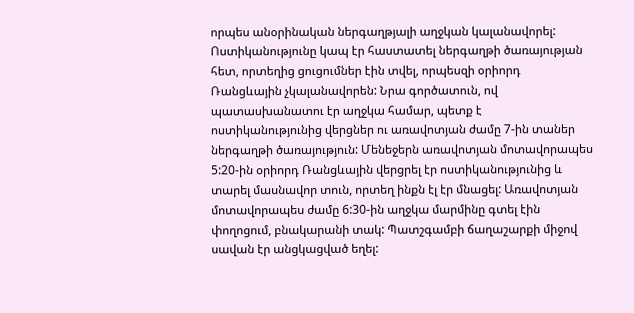որպես անօրինական ներգաղթյալի աղջկան կալանավորել: Ոստիկանությունը կապ էր հաստատել ներգաղթի ծառայության հետ, որտեղից ցուցումներ էին տվել, որպեսզի օրիորդ Ռանցևային չկալանավորեն: Նրա գործատուն, ով պատասխանատու էր աղջկա համար, պետք է ոստիկանությունից վերցներ ու առավոտյան ժամը 7-ին տաներ ներգաղթի ծառայություն: Մենեջերն առավոտյան մոտավորապես 5:20-ին օրիորդ Ռանցևային վերցրել էր ոստիկանությունից և տարել մասնավոր տուն, որտեղ ինքն էլ էր մնացել: Առավոտյան մոտավորապես ժամը 6:30-ին աղջկա մարմինը գտել էին փողոցում, բնակարանի տակ: Պատշգամբի ճաղաշարքի միջով սավան էր անցկացված եղել: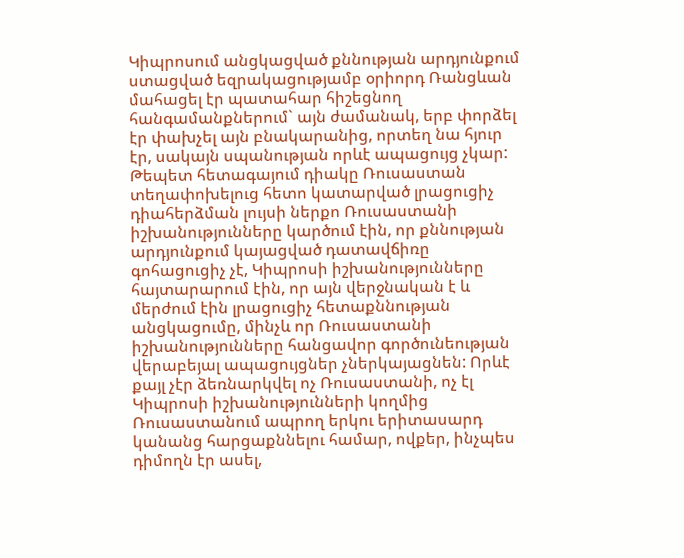Կիպրոսում անցկացված քննության արդյունքում ստացված եզրակացությամբ օրիորդ Ռանցևան մահացել էր պատահար հիշեցնող հանգամանքներում` այն ժամանակ, երբ փորձել էր փախչել այն բնակարանից, որտեղ նա հյուր էր, սակայն սպանության որևէ ապացույց չկար: Թեպետ հետագայում դիակը Ռուսաստան տեղափոխելուց հետո կատարված լրացուցիչ դիահերձման լույսի ներքո Ռուսաստանի իշխանությունները կարծում էին, որ քննության արդյունքում կայացված դատավճիռը գոհացուցիչ չէ, Կիպրոսի իշխանությունները հայտարարում էին, որ այն վերջնական է և մերժում էին լրացուցիչ հետաքննության անցկացումը, մինչև որ Ռուսաստանի իշխանությունները հանցավոր գործունեության վերաբեյալ ապացույցներ չներկայացնեն: Որևէ քայլ չէր ձեռնարկվել ոչ Ռուսաստանի, ոչ էլ Կիպրոսի իշխանությունների կողմից Ռուսաստանում ապրող երկու երիտասարդ կանանց հարցաքննելու համար, ովքեր, ինչպես դիմողն էր ասել,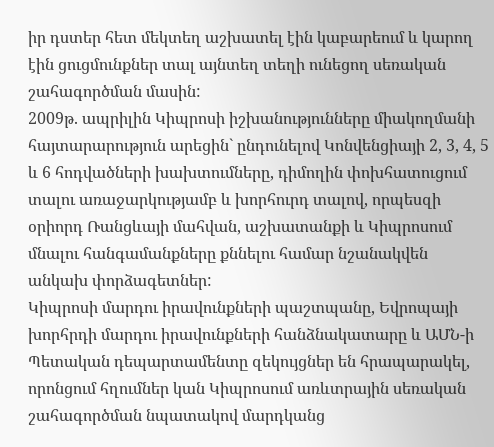իր դստեր հետ մեկտեղ աշխատել էին կաբարեում և կարող էին ցուցմունքներ տալ այնտեղ տեղի ունեցող սեռական շահագործման մասին:
2009թ. ապրիլին Կիպրոսի իշխանությունները միակողմանի հայտարարություն արեցին` ընդունելով Կոնվենցիայի 2, 3, 4, 5 և 6 հոդվածների խախտումները, դիմողին փոխհատուցում տալու առաջարկությամբ և խորհուրդ տալով, որպեսզի օրիորդ Ռանցևայի մահվան, աշխատանքի և Կիպրոսում մնալու հանգամանքները քննելու համար նշանակվեն անկախ փորձագետներ:
Կիպրոսի մարդու իրավունքների պաշտպանը, Եվրոպայի խորհրդի մարդու իրավունքների հանձնակատարը և ԱՄՆ-ի Պետական դեպարտամենտը զեկույցներ են հրապարակել, որոնցում հղումներ կան Կիպրոսում առևտրային սեռական շահագործման նպատակով մարդկանց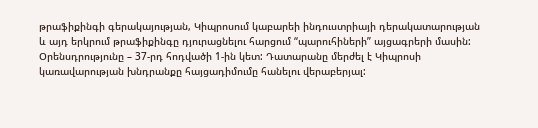թրաֆիքինգի գերակայության, Կիպրոսում կաբարեի ինդուստրիայի դերակատարության և այդ երկրում թրաֆիքինգը դյուրացնելու հարցում “պարուհիների” այցագրերի մասին:
Օրենսդրությունը – 37-րդ հոդվածի 1-ին կետ: Դատարանը մերժել է Կիպրոսի կառավարության խնդրանքը հայցադիմումը հանելու վերաբերյալ: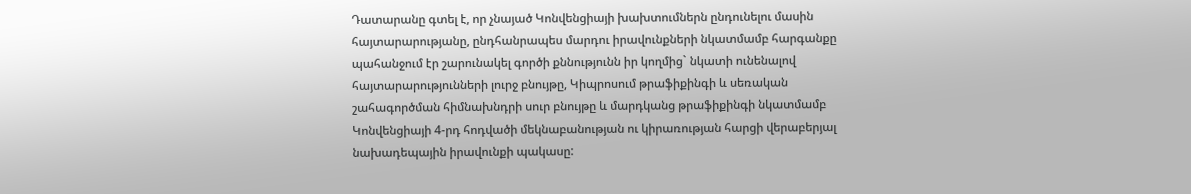Դատարանը գտել է, որ չնայած Կոնվենցիայի խախտումներն ընդունելու մասին հայտարարությանը, ընդհանրապես մարդու իրավունքների նկատմամբ հարգանքը պահանջում էր շարունակել գործի քննությունն իր կողմից` նկատի ունենալով հայտարարությունների լուրջ բնույթը, Կիպրոսում թրաֆիքինգի և սեռական շահագործման հիմնախնդրի սուր բնույթը և մարդկանց թրաֆիքինգի նկատմամբ Կոնվենցիայի 4-րդ հոդվածի մեկնաբանության ու կիրառության հարցի վերաբերյալ նախադեպային իրավունքի պակասը: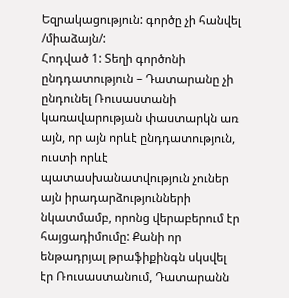Եզրակացություն: գործը չի հանվել /միաձայն/:
Հոդված 1: Տեղի գործոնի ընդդատություն – Դատարանը չի ընդունել Ռուսաստանի կառավարության փաստարկն առ այն, որ այն որևէ ընդդատություն, ուստի որևէ պատասխանատվություն չուներ այն իրադարձությունների նկատմամբ, որոնց վերաբերում էր հայցադիմումը: Քանի որ ենթադրյալ թրաֆիքինգն սկսվել էր Ռուսաստանում, Դատարանն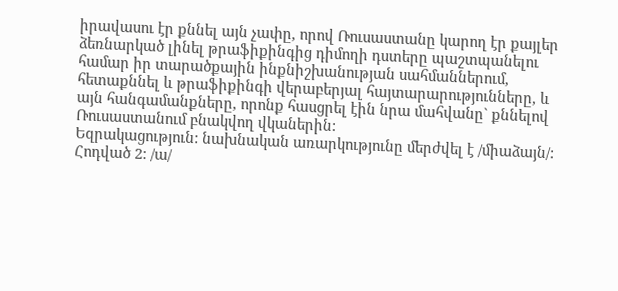իրավասու էր քննել այն չափը, որով Ռուսաստանը կարող էր քայլեր ձեռնարկած լինել թրաֆիքինգից դիմողի դստերը պաշտպանելու համար իր տարածքային ինքնիշխանության սահմաններում, հետաքննել և թրաֆիքինգի վերաբերյալ հայտարարությունները, և այն հանգամանքները, որոնք հասցրել էին նրա մահվանը` քննելով Ռուսաստանում բնակվող վկաներին:
Եզրակացություն: նախնական առարկությունը մերժվել է /միաձայն/:
Հոդված 2: /ա/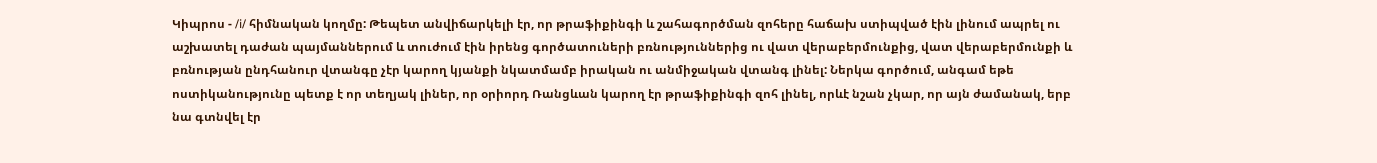Կիպրոս - /i/ հիմնական կողմը: Թեպետ անվիճարկելի էր, որ թրաֆիքինգի և շահագործման զոհերը հաճախ ստիպված էին լինում ապրել ու աշխատել դաժան պայմաններում և տուժում էին իրենց գործատուների բռնություններից ու վատ վերաբերմունքից, վատ վերաբերմունքի և բռնության ընդհանուր վտանգը չէր կարող կյանքի նկատմամբ իրական ու անմիջական վտանգ լինել: Ներկա գործում, անգամ եթե ոստիկանությունը պետք է որ տեղյակ լիներ, որ օրիորդ Ռանցևան կարող էր թրաֆիքինգի զոհ լինել, որևէ նշան չկար, որ այն ժամանակ, երբ նա գտնվել էր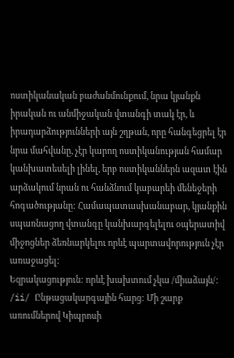ոստիկանական բաժանմունքում, նրա կյանքն իրական ու անմիջական վտանգի տակ էր, և իրադարձությունների այն շղթան, որը հանգեցրել էր նրա մահվանը, չէր կարող ոստիկանության համար կանխատեսելի լինել, երբ ոստիկաններն ազատ էին արձակում նրան ու հանձնում կաբարեի մենեջերի հոգածությանը: Համապատասխանաբար, կյանքին սպառնացող վտանգը կանխարգելելու օպերատիվ միջոցներ ձեռնարկելու որևէ պարտավորություն չէր առաջացել:
Եզրակացություն: որևէ խախտում չկա /միաձայն/:
/ii/ Ընթացակարգային հարց: Մի շարք առումներով Կիպրոսի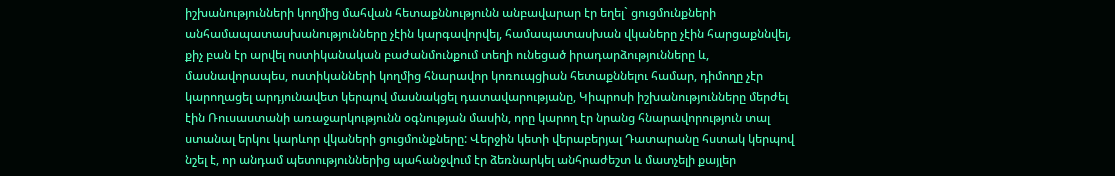իշխանությունների կողմից մահվան հետաքննությունն անբավարար էր եղել` ցուցմունքների անհամապատասխանությունները չէին կարգավորվել, համապատասխան վկաները չէին հարցաքննվել, քիչ բան էր արվել ոստիկանական բաժանմունքում տեղի ունեցած իրադարձությունները և, մասնավորապես, ոստիկանների կողմից հնարավոր կոռուպցիան հետաքննելու համար, դիմողը չէր կարողացել արդյունավետ կերպով մասնակցել դատավարությանը, Կիպրոսի իշխանությունները մերժել էին Ռուսաստանի առաջարկությունն օգնության մասին, որը կարող էր նրանց հնարավորություն տալ ստանալ երկու կարևոր վկաների ցուցմունքները: Վերջին կետի վերաբերյալ Դատարանը հստակ կերպով նշել է, որ անդամ պետություններից պահանջվում էր ձեռնարկել անհրաժեշտ և մատչելի քայլեր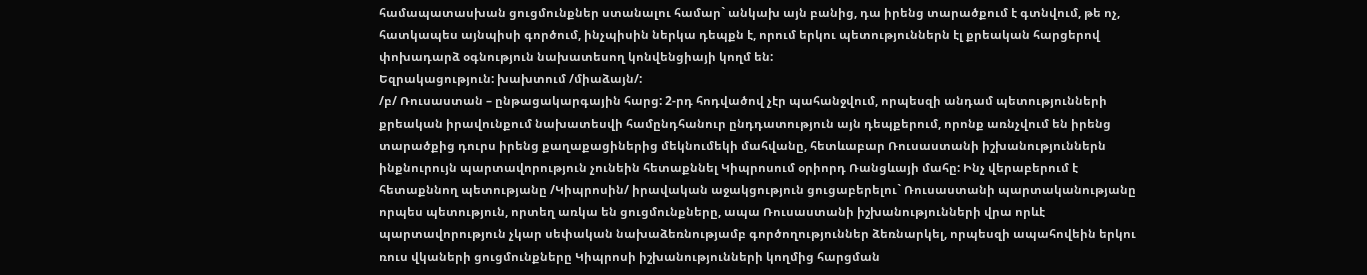համապատասխան ցուցմունքներ ստանալու համար` անկախ այն բանից, դա իրենց տարածքում է գտնվում, թե ոչ, հատկապես այնպիսի գործում, ինչպիսին ներկա դեպքն է, որում երկու պետություններն էլ քրեական հարցերով փոխադարձ օգնություն նախատեսող կոնվենցիայի կողմ են:
Եզրակացություն: խախտում /միաձայն/:
/բ/ Ռուսաստան – ընթացակարգային հարց: 2-րդ հոդվածով չէր պահանջվում, որպեսզի անդամ պետությունների քրեական իրավունքում նախատեսվի համընդհանուր ընդդատություն այն դեպքերում, որոնք առնչվում են իրենց տարածքից դուրս իրենց քաղաքացիներից մեկնումեկի մահվանը, հետևաբար Ռուսաստանի իշխանություններն ինքնուրույն պարտավորություն չունեին հետաքննել Կիպրոսում օրիորդ Ռանցևայի մահը: Ինչ վերաբերում է հետաքննող պետությանը /Կիպրոսին/ իրավական աջակցություն ցուցաբերելու` Ռուսաստանի պարտականությանը որպես պետություն, որտեղ առկա են ցուցմունքները, ապա Ռուսաստանի իշխանությունների վրա որևէ պարտավորություն չկար սեփական նախաձեռնությամբ գործողություններ ձեռնարկել, որպեսզի ապահովեին երկու ռուս վկաների ցուցմունքները Կիպրոսի իշխանությունների կողմից հարցման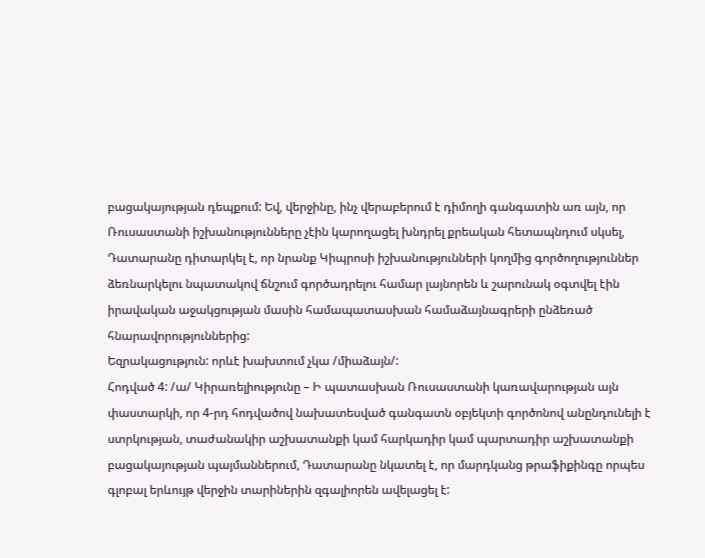բացակայության դեպքում: Եվ, վերջինը, ինչ վերաբերում է դիմողի գանգատին առ այն, որ Ռուսաստանի իշխանությունները չէին կարողացել խնդրել քրեական հետապնդում սկսել, Դատարանը դիտարկել է, որ նրանք Կիպրոսի իշխանությունների կողմից գործողություններ ձեռնարկելու նպատակով ճնշում գործադրելու համար լայնորեն և շարունակ օգտվել էին իրավական աջակցության մասին համապատասխան համաձայնագրերի ընձեռած հնարավորություններից:
Եզրակացություն: որևէ խախտում չկա /միաձայն/:
Հոդված 4: /ա/ Կիրառելիությունը – Ի պատասխան Ռուսաստանի կառավարության այն փաստարկի, որ 4-րդ հոդվածով նախատեսված գանգատն օբյեկտի գործոնով անընդունելի է ստրկության, տաժանակիր աշխատանքի կամ հարկադիր կամ պարտադիր աշխատանքի բացակայության պայմաններում, Դատարանը նկատել է, որ մարդկանց թրաֆիքինգը որպես գլոբալ երևույթ վերջին տարիներին զգալիորեն ավելացել է: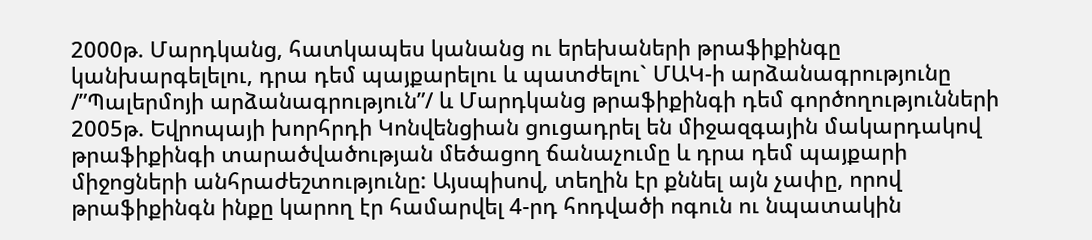2000թ. Մարդկանց, հատկապես կանանց ու երեխաների թրաֆիքինգը կանխարգելելու, դրա դեմ պայքարելու և պատժելու` ՄԱԿ-ի արձանագրությունը /”Պալերմոյի արձանագրություն”/ և Մարդկանց թրաֆիքինգի դեմ գործողությունների 2005թ. Եվրոպայի խորհրդի Կոնվենցիան ցուցադրել են միջազգային մակարդակով թրաֆիքինգի տարածվածության մեծացող ճանաչումը և դրա դեմ պայքարի միջոցների անհրաժեշտությունը: Այսպիսով, տեղին էր քննել այն չափը, որով թրաֆիքինգն ինքը կարող էր համարվել 4-րդ հոդվածի ոգուն ու նպատակին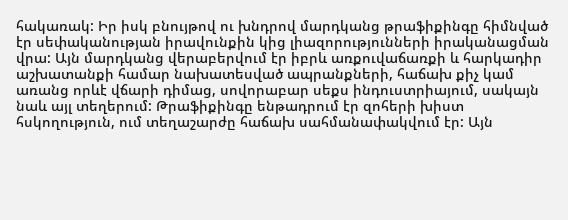հակառակ: Իր իսկ բնույթով ու խնդրով մարդկանց թրաֆիքինգը հիմնված էր սեփականության իրավունքին կից լիազորությունների իրականացման վրա: Այն մարդկանց վերաբերվում էր իբրև առքուվաճառքի և հարկադիր աշխատանքի համար նախատեսված ապրանքների, հաճախ քիչ կամ առանց որևէ վճարի դիմաց, սովորաբար սեքս ինդուստրիայում, սակայն նաև այլ տեղերում: Թրաֆիքինգը ենթադրում էր զոհերի խիստ հսկողություն, ում տեղաշարժը հաճախ սահմանափակվում էր: Այն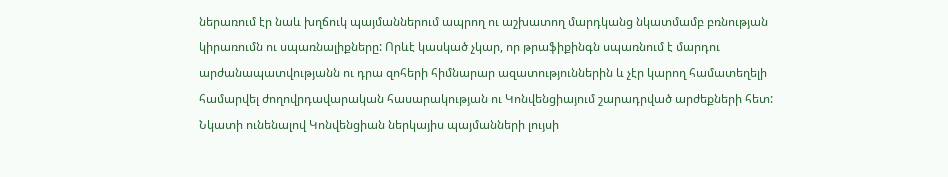ներառում էր նաև խղճուկ պայմաններում ապրող ու աշխատող մարդկանց նկատմամբ բռնության կիրառումն ու սպառնալիքները: Որևէ կասկած չկար, որ թրաֆիքինգն սպառնում է մարդու արժանապատվությանն ու դրա զոհերի հիմնարար ազատություններին և չէր կարող համատեղելի համարվել ժողովրդավարական հասարակության ու Կոնվենցիայում շարադրված արժեքների հետ: Նկատի ունենալով Կոնվենցիան ներկայիս պայմանների լույսի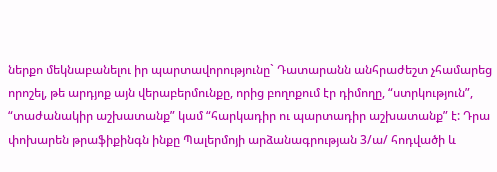ներքո մեկնաբանելու իր պարտավորությունը` Դատարանն անհրաժեշտ չհամարեց որոշել, թե արդյոք այն վերաբերմունքը, որից բողոքում էր դիմողը, “ստրկություն”, “տաժանակիր աշխատանք” կամ “հարկադիր ու պարտադիր աշխատանք” է: Դրա փոխարեն թրաֆիքինգն ինքը Պալերմոյի արձանագրության 3/ա/ հոդվածի և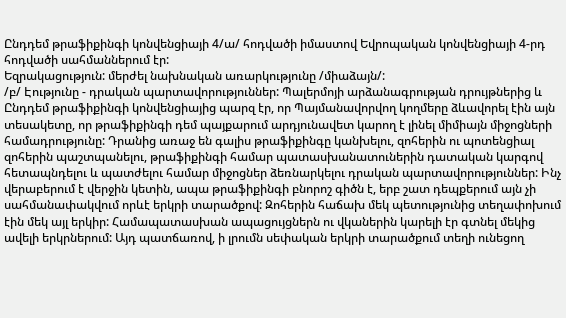Ընդդեմ թրաֆիքինգի կոնվենցիայի 4/ա/ հոդվածի իմաստով Եվրոպական կոնվենցիայի 4-րդ հոդվածի սահմաններում էր:
Եզրակացություն: մերժել նախնական առարկությունը /միաձայն/:
/բ/ Էությունը - դրական պարտավորություններ: Պալերմոյի արձանագրության դրույթներից և Ընդդեմ թրաֆիքինգի կոնվենցիայից պարզ էր, որ Պայմանավորվող կողմերը ձևավորել էին այն տեսակետը, որ թրաֆիքինգի դեմ պայքարում արդյունավետ կարող է լինել միմիայն միջոցների համադրությունը: Դրանից առաջ են գալիս թրաֆիքինգը կանխելու, զոհերին ու պոտենցիալ զոհերին պաշտպանելու, թրաֆիքինգի համար պատասխանատուներին դատական կարգով հետապնդելու և պատժելու համար միջոցներ ձեռնարկելու դրական պարտավորություններ: Ինչ վերաբերում է վերջին կետին, ապա թրաֆիքինգի բնորոշ գիծն է, երբ շատ դեպքերում այն չի սահմանափակվում որևէ երկրի տարածքով: Զոհերին հաճախ մեկ պետությունից տեղափոխում էին մեկ այլ երկիր: Համապատասխան ապացույցներն ու վկաներին կարելի էր գտնել մեկից ավելի երկրներում: Այդ պատճառով, ի լրումն սեփական երկրի տարածքում տեղի ունեցող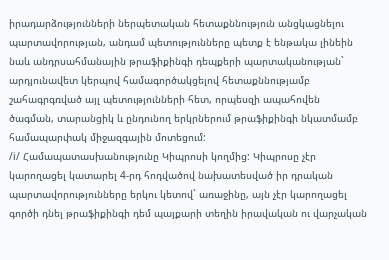իրադարձությունների ներպետական հետաքննություն անցկացնելու պարտավորության, անդամ պետությունները պետք է ենթակա լինեին նաև անդրսահմանային թրաֆիքինգի դեպքերի պարտականության` արդյունավետ կերպով համագործակցելով հետաքննությամբ շահագրգռված այլ պետությունների հետ, որպեսզի ապահովեն ծագման, տարանցիկ և ընդունող երկրներում թրաֆիքինգի նկատմամբ համապարփակ միջազգային մոտեցում:
/i/ Համապատասխանությունը Կիպրոսի կողմից: Կիպրոսը չէր կարողացել կատարել 4-րդ հոդվածով նախատեսված իր դրական պարտավորությունները երկու կետով` առաջինը, այն չէր կարողացել գործի դնել թրաֆիքինգի դեմ պայքարի տեղին իրավական ու վարչական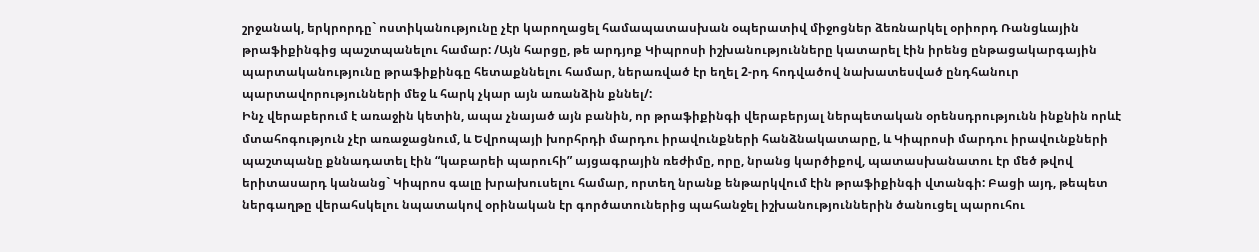շրջանակ, երկրորդը` ոստիկանությունը չէր կարողացել համապատասխան օպերատիվ միջոցներ ձեռնարկել օրիորդ Ռանցևային թրաֆիքինգից պաշտպանելու համար: /Այն հարցը, թե արդյոք Կիպրոսի իշխանությունները կատարել էին իրենց ընթացակարգային պարտականությունը թրաֆիքինգը հետաքննելու համար, ներառված էր եղել 2-րդ հոդվածով նախատեսված ընդհանուր պարտավորությունների մեջ և հարկ չկար այն առանձին քննել/:
Ինչ վերաբերում է առաջին կետին, ապա չնայած այն բանին, որ թրաֆիքինգի վերաբերյալ ներպետական օրենսդրությունն ինքնին որևէ մտահոգություն չէր առաջացնում, և Եվրոպայի խորհրդի մարդու իրավունքների հանձնակատարը, և Կիպրոսի մարդու իրավունքների պաշտպանը քննադատել էին “կաբարեի պարուհի” այցագրային ռեժիմը, որը, նրանց կարծիքով, պատասխանատու էր մեծ թվով երիտասարդ կանանց` Կիպրոս գալը խրախուսելու համար, որտեղ նրանք ենթարկվում էին թրաֆիքինգի վտանգի: Բացի այդ, թեպետ ներգաղթը վերահսկելու նպատակով օրինական էր գործատուներից պահանջել իշխանություններին ծանուցել պարուհու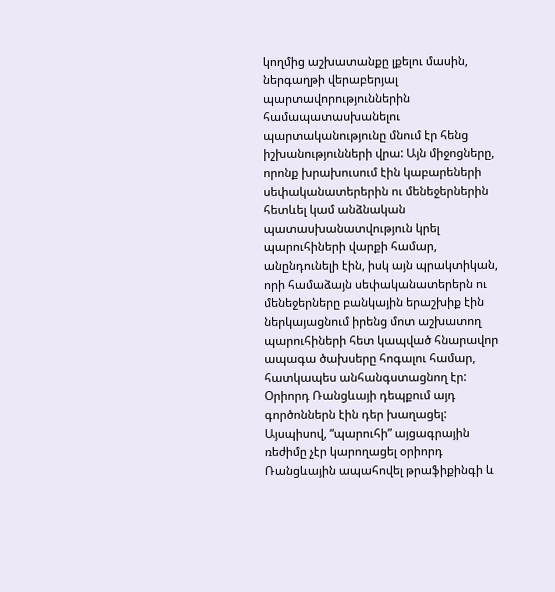կողմից աշխատանքը լքելու մասին, ներգաղթի վերաբերյալ պարտավորություններին համապատասխանելու պարտականությունը մնում էր հենց իշխանությունների վրա: Այն միջոցները, որոնք խրախուսում էին կաբարեների սեփականատերերին ու մենեջերներին հետևել կամ անձնական պատասխանատվություն կրել պարուհիների վարքի համար, անընդունելի էին, իսկ այն պրակտիկան, որի համաձայն սեփականատերերն ու մենեջերները բանկային երաշխիք էին ներկայացնում իրենց մոտ աշխատող պարուհիների հետ կապված հնարավոր ապագա ծախսերը հոգալու համար, հատկապես անհանգստացնող էր: Օրիորդ Ռանցևայի դեպքում այդ գործոններն էին դեր խաղացել: Այսպիսով, “պարուհի” այցագրային ռեժիմը չէր կարողացել օրիորդ Ռանցևային ապահովել թրաֆիքինգի և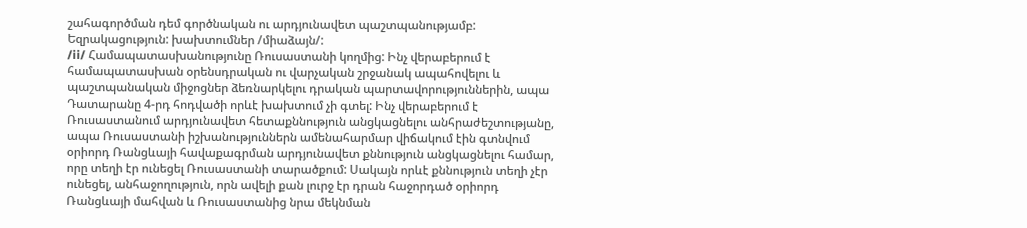շահագործման դեմ գործնական ու արդյունավետ պաշտպանությամբ:
Եզրակացություն: խախտումներ /միաձայն/:
/ii/ Համապատասխանությունը Ռուսաստանի կողմից: Ինչ վերաբերում է համապատասխան օրենսդրական ու վարչական շրջանակ ապահովելու և պաշտպանական միջոցներ ձեռնարկելու դրական պարտավորություններին, ապա Դատարանը 4-րդ հոդվածի որևէ խախտում չի գտել: Ինչ վերաբերում է Ռուսաստանում արդյունավետ հետաքննություն անցկացնելու անհրաժեշտությանը, ապա Ռուսաստանի իշխանություններն ամենահարմար վիճակում էին գտնվում օրիորդ Ռանցևայի հավաքագրման արդյունավետ քննություն անցկացնելու համար, որը տեղի էր ունեցել Ռուսաստանի տարածքում: Սակայն որևէ քննություն տեղի չէր ունեցել, անհաջողություն, որն ավելի քան լուրջ էր դրան հաջորդած օրիորդ Ռանցևայի մահվան և Ռուսաստանից նրա մեկնման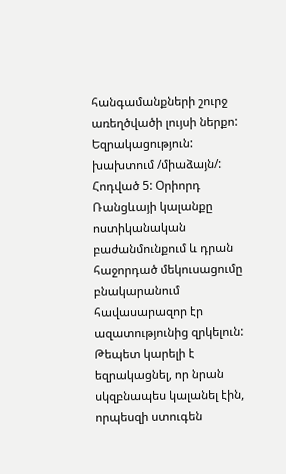հանգամանքների շուրջ առեղծվածի լույսի ներքո:
Եզրակացություն: խախտում /միաձայն/:
Հոդված 5: Օրիորդ Ռանցևայի կալանքը ոստիկանական բաժանմունքում և դրան հաջորդած մեկուսացումը բնակարանում հավասարազոր էր ազատությունից զրկելուն: Թեպետ կարելի է եզրակացնել, որ նրան սկզբնապես կալանել էին, որպեսզի ստուգեն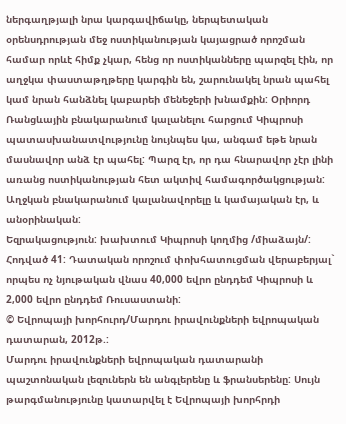ներգաղթյալի նրա կարգավիճակը, ներպետական օրենսդրության մեջ ոստիկանության կայացրած որոշման համար որևէ հիմք չկար, հենց որ ոստիկանները պարզել էին, որ աղջկա փաստաթղթերը կարգին են, շարունակել նրան պահել կամ նրան հանձնել կաբարեի մենեջերի խնամքին: Օրիորդ Ռանցևային բնակարանում կալանելու հարցում Կիպրոսի պատասխանատվությունը նույնպես կա, անգամ եթե նրան մասնավոր անձ էր պահել: Պարզ էր, որ դա հնարավոր չէր լինի առանց ոստիկանության հետ ակտիվ համագործակցության: Աղջկան բնակարանում կալանավորելը և կամայական էր, և անօրինական:
Եզրակացություն: խախտում Կիպրոսի կողմից /միաձայն/:
Հոդված 41: Դատական որոշում փոխհատուցման վերաբերյալ` որպես ոչ նյութական վնաս 40,000 եվրո ընդդեմ Կիպրոսի և 2,000 եվրո ընդդեմ Ռուսաստանի:
© Եվրոպայի խորհուրդ/Մարդու իրավունքների եվրոպական դատարան, 2012թ.:
Մարդու իրավունքների եվրոպական դատարանի պաշտոնական լեզուներն են անգլերենը և ֆրանսերենը: Սույն թարգմանությունը կատարվել է Եվրոպայի խորհրդի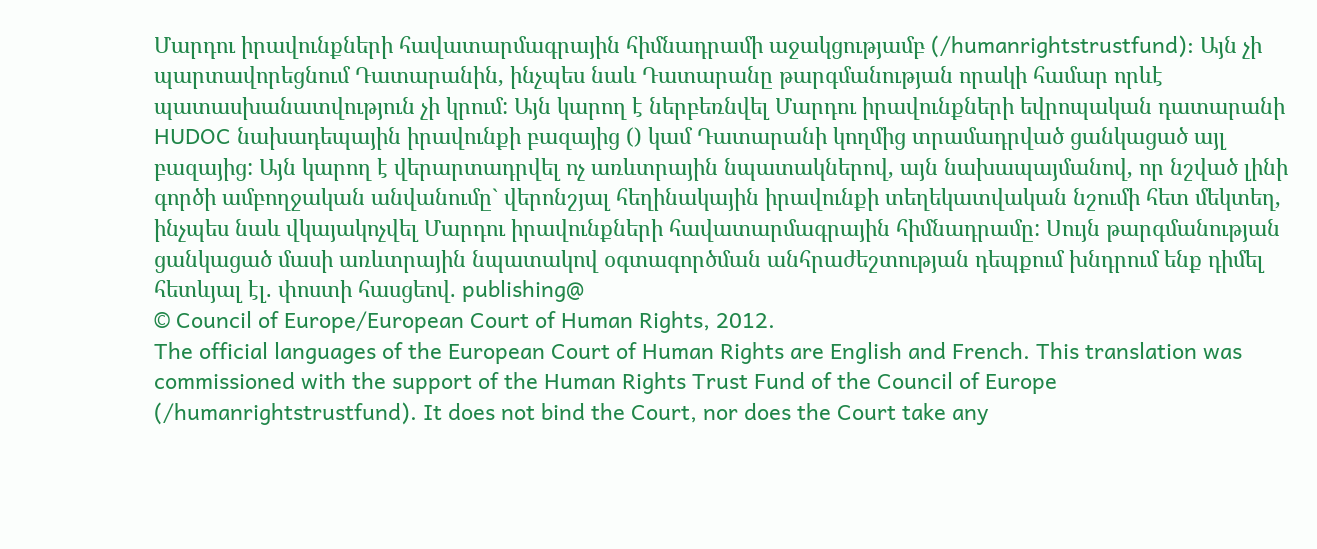Մարդու իրավունքների հավատարմագրային հիմնադրամի աջակցությամբ (/humanrightstrustfund): Այն չի պարտավորեցնում Դատարանին, ինչպես նաև Դատարանը թարգմանության որակի համար որևէ պատասխանատվություն չի կրում: Այն կարող է ներբեռնվել Մարդու իրավունքների եվրոպական դատարանի HUDOC նախադեպային իրավունքի բազայից () կամ Դատարանի կողմից տրամադրված ցանկացած այլ բազայից: Այն կարող է վերարտադրվել ոչ առևտրային նպատակներով, այն նախապայմանով, որ նշված լինի գործի ամբողջական անվանումը` վերոնշյալ հեղինակային իրավունքի տեղեկատվական նշումի հետ մեկտեղ, ինչպես նաև վկայակոչվել Մարդու իրավունքների հավատարմագրային հիմնադրամը: Սույն թարգմանության ցանկացած մասի առևտրային նպատակով օգտագործման անհրաժեշտության դեպքում խնդրում ենք դիմել հետևյալ էլ. փոստի հասցեով. publishing@
© Council of Europe/European Court of Human Rights, 2012.
The official languages of the European Court of Human Rights are English and French. This translation was commissioned with the support of the Human Rights Trust Fund of the Council of Europe (/humanrightstrustfund). It does not bind the Court, nor does the Court take any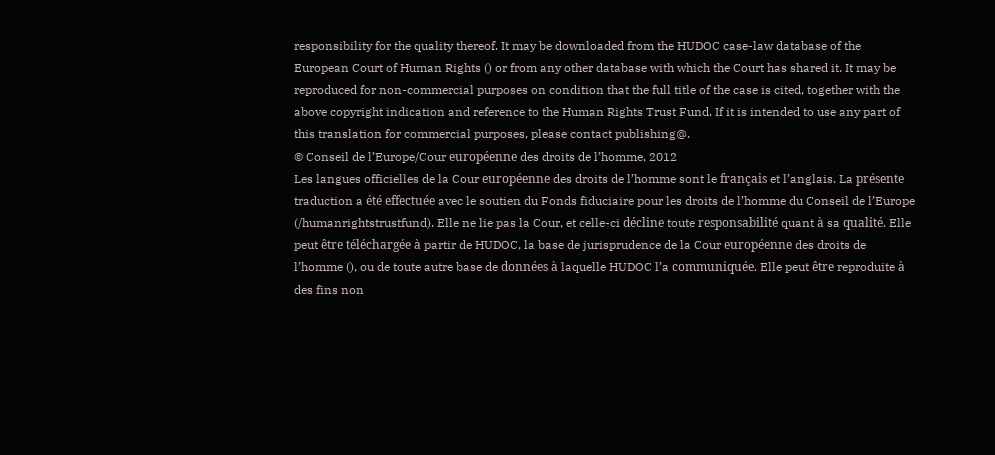responsibility for the quality thereof. It may be downloaded from the HUDOC case-law database of the European Court of Human Rights () or from any other database with which the Court has shared it. It may be reproduced for non-commercial purposes on condition that the full title of the case is cited, together with the above copyright indication and reference to the Human Rights Trust Fund. If it is intended to use any part of this translation for commercial purposes, please contact publishing@.
© Conseil de l’Europe/Cour européenne des droits de l’homme, 2012
Les langues officielles de la Cour européenne des droits de l’homme sont le français et l’anglais. La présente traduction a été effectuée avec le soutien du Fonds fiduciaire pour les droits de l’homme du Conseil de l’Europe (/humanrightstrustfund). Elle ne lie pas la Cour, et celle-ci décline toute responsabilité quant à sa qualité. Elle peut être téléchargée à partir de HUDOC, la base de jurisprudence de la Cour européenne des droits de l’homme (), ou de toute autre base de données à laquelle HUDOC l’a communiquée. Elle peut être reproduite à des fins non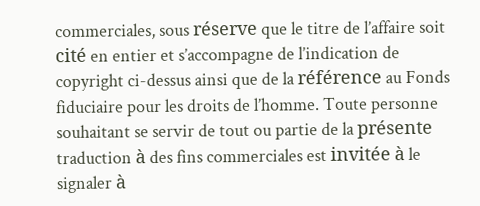commerciales, sous réserve que le titre de l’affaire soit cité en entier et s’accompagne de l’indication de copyright ci-dessus ainsi que de la référence au Fonds fiduciaire pour les droits de l’homme. Toute personne souhaitant se servir de tout ou partie de la présente traduction à des fins commerciales est invitée à le signaler à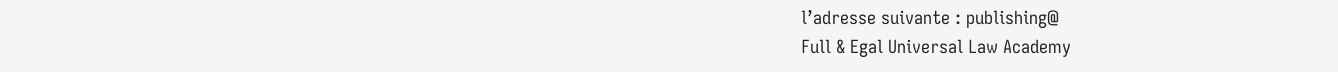l’adresse suivante : publishing@
Full & Egal Universal Law Academy